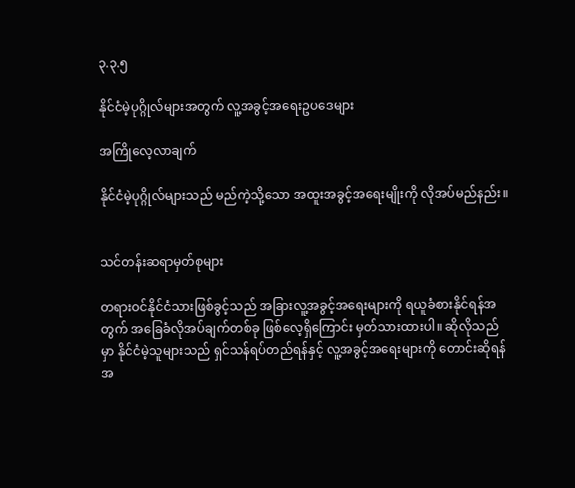၃.၃.၅

နိုင်ငံမဲ့ပုဂ္ဂိုလ်များအတွက် လူ့အခွင့်အရေးဥပဒေများ

အကြိုလေ့လာချက်

နိုင်ငံမဲ့ပုဂ္ဂိုလ်များသည် မည်ကဲ့သို့သော အထူးအခွင့်အရေးမျိုးကို လိုအပ်မည်နည်း။


သင်တန်းဆရာမှတ်စုများ

တရားဝင်နိုင်ငံသားဖြစ်ခွင့်သည် အခြားလူ့အခွင့်အရေးများကို ရယူခံစားနိုင်ရန်အတွက် အခြေခံလိုအပ်ချက်တစ်ခု ဖြစ်လေ့ရှိကြောင်း မှတ်သားထားပါ။ ဆိုလိုသည်မှာ နိုင်ငံမဲ့သူများသည် ရှင်သန်ရပ်တည်ရန်နှင့် လူ့အခွင့်အရေးများကို တောင်းဆိုရန်အ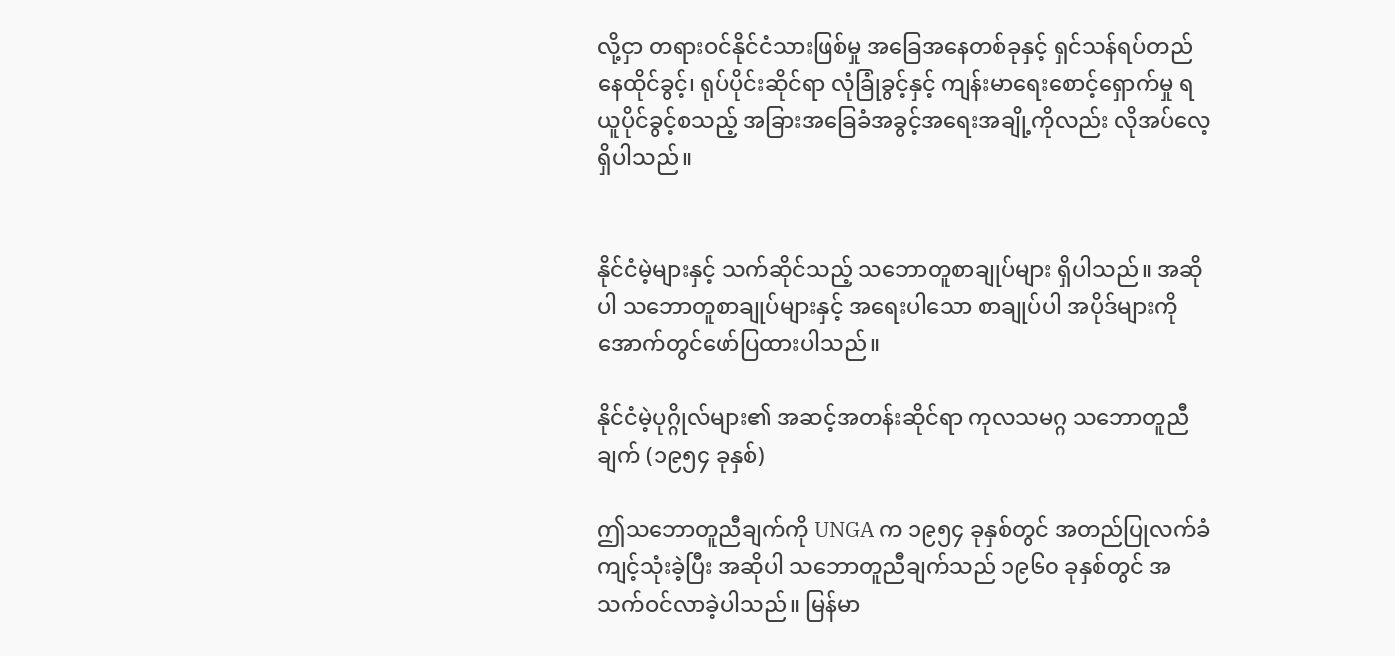လို့ငှာ တရားဝင်နိုင်ငံသားဖြစ်မှု အခြေအနေတစ်ခုနှင့် ရှင်သန်ရပ်တည်နေထိုင်ခွင့်၊ ရုပ်ပိုင်းဆိုင်ရာ လုံခြုံခွင့်နှင့် ကျန်းမာရေးစောင့်ရှောက်မှု ရယူပိုင်ခွင့်စသည့် အခြားအခြေခံအခွင့်အရေးအချို့ကိုလည်း လိုအပ်လေ့ရှိပါသည်။


နိုင်ငံမဲ့များနှင့် သက်ဆိုင်သည့် သဘောတူစာချုပ်များ ရှိပါသည်။ အဆိုပါ သဘောတူစာချုပ်များနှင့် အရေးပါသော စာချုပ်ပါ အပိုဒ်များကို အောက်တွင်ဖော်ပြထားပါသည်။

နိုင်ငံမဲ့ပုဂ္ဂိုလ်များ၏ အဆင့်အတန်းဆိုင်ရာ ကုလသမဂ္ဂ သဘောတူညီချက် (၁၉၅၄ ခုနှစ်)

ဤသဘောတူညီချက်ကို UNGA က ၁၉၅၄ ခုနှစ်တွင် အတည်ပြုလက်ခံကျင့်သုံးခဲ့ပြီး အဆိုပါ သဘောတူညီချက်သည် ၁၉၆၀ ခုနှစ်တွင် အသက်ဝင်လာခဲ့ပါသည်။ မြန်မာ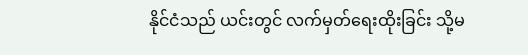နိုင်ငံသည် ယင်းတွင် လက်မှတ်ရေးထိုးခြင်း သို့မ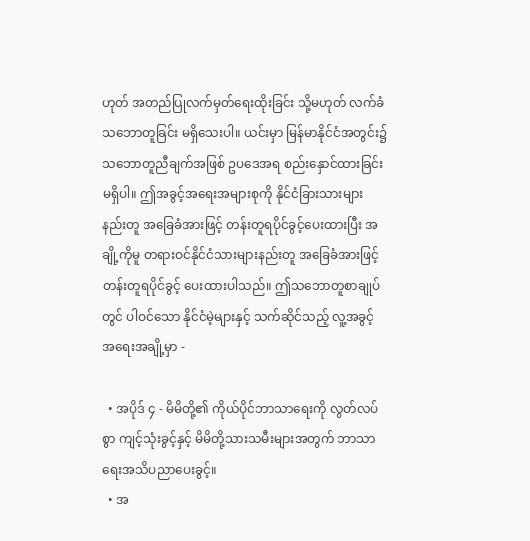ဟုတ် အတည်ပြုလက်မှတ်ရေးထိုးခြင်း သို့မဟုတ် လက်ခံသဘောတူခြင်း မရှိသေးပါ။ ယင်းမှာ မြန်မာနိုင်ငံအတွင်း၌ သဘောတူညီချက်အဖြစ် ဥပဒေအရ စည်းနှောင်ထားခြင်းမရှိပါ။ ဤအခွင့်အရေးအများစုကို နိုင်ငံခြားသားများနည်းတူ အခြေခံအားဖြင့် တန်းတူရပိုင်ခွင့်ပေးထားပြီး အချို့ကိုမူ တရားဝင်နိုင်ငံသားများနည်းတူ အခြေခံအားဖြင့် တန်းတူရပိုင်ခွင့် ပေးထားပါသည်။ ဤသဘောတူစာချုပ်တွင် ပါဝင်သော နိုင်ငံမဲ့များနှင့် သက်ဆိုင်သည့် လူ့အခွင့်အရေးအချို့မှာ -

  • အပိုဒ် ၄ - မိမိတို့၏ ကိုယ်ပိုင်ဘာသာရေးကို လွတ်လပ်စွာ ကျင့်သုံးခွင့်နှင့် မိမိတို့သားသမီးများအတွက် ဘာသာရေးအသိပညာပေးခွင့်။
  • အ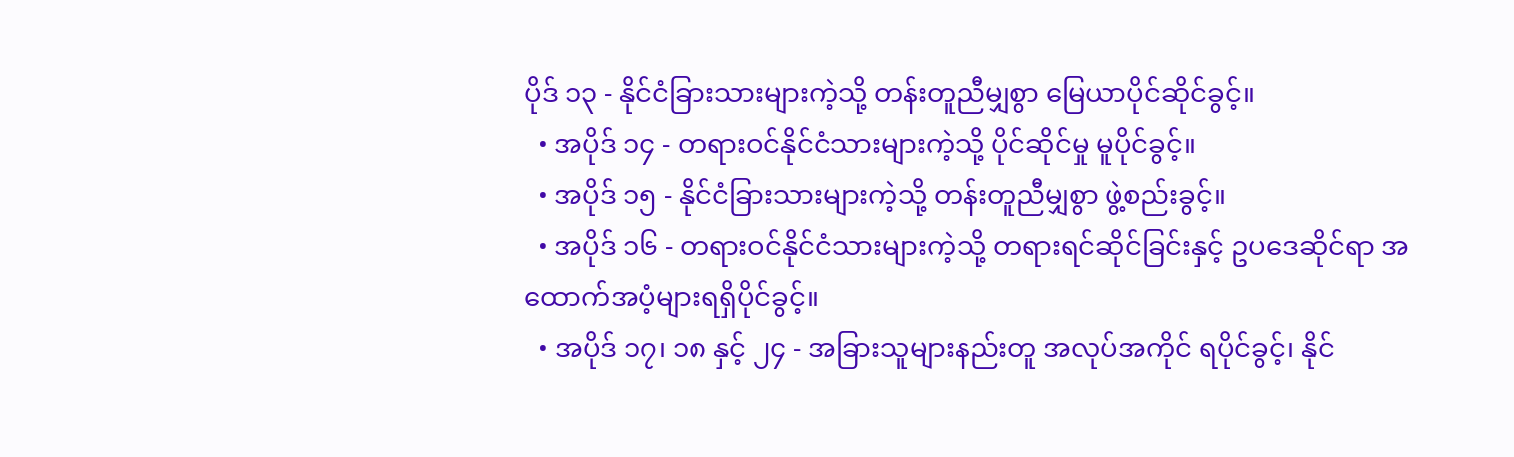ပိုဒ် ၁၃ - နိုင်ငံခြားသားများကဲ့သို့ တန်းတူညီမျှစွာ မြေယာပိုင်ဆိုင်ခွင့်။
  • အပိုဒ် ၁၄ - တရားဝင်နိုင်ငံသားများကဲ့သို့ ပိုင်ဆိုင်မှု မူပိုင်ခွင့်။
  • အပိုဒ် ၁၅ - နိုင်ငံခြားသားများကဲ့သို့ တန်းတူညီမျှစွာ ဖွဲ့စည်းခွင့်။
  • အပိုဒ် ၁၆ - တရားဝင်နိုင်ငံသားများကဲ့သို့ တရားရင်ဆိုင်ခြင်းနှင့် ဥပဒေဆိုင်ရာ အထောက်အပံ့များရရှိပိုင်ခွင့်။
  • အပိုဒ် ၁၇၊ ၁၈ နှင့် ၂၄ - အခြားသူများနည်းတူ အလုပ်အကိုင် ရပိုင်ခွင့်၊ နိုင်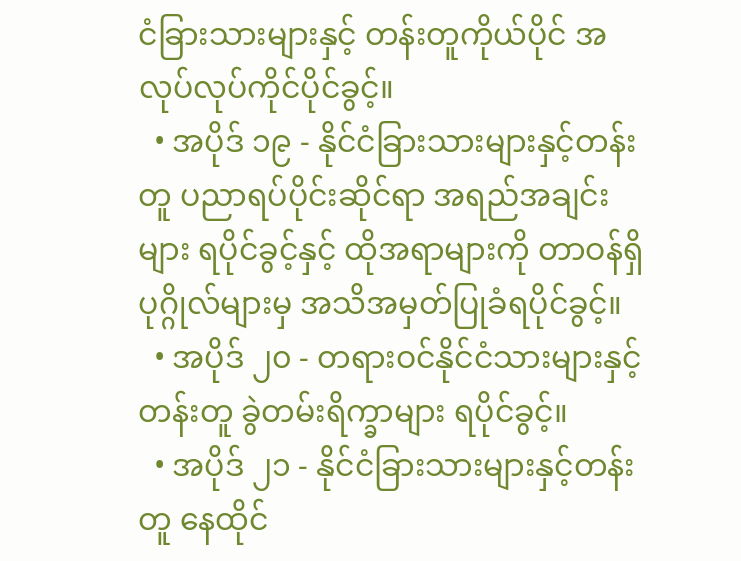ငံခြားသားများနှင့် တန်းတူကိုယ်ပိုင် အလုပ်လုပ်ကိုင်ပိုင်ခွင့်။
  • အပိုဒ် ၁၉ - နိုင်ငံခြားသားများနှင့်တန်းတူ ပညာရပ်ပိုင်းဆိုင်ရာ အရည်အချင်းများ ရပိုင်ခွင့်နှင့် ထိုအရာများကို တာဝန်ရှိပုဂ္ဂိုလ်များမှ အသိအမှတ်ပြုခံရပိုင်ခွင့်။
  • အပိုဒ် ၂၀ - တရားဝင်နိုင်ငံသားများနှင့်တန်းတူ ခွဲတမ်းရိက္ခာများ ရပိုင်ခွင့်။
  • အပိုဒ် ၂၁ - နိုင်ငံခြားသားများနှင့်တန်းတူ နေထိုင်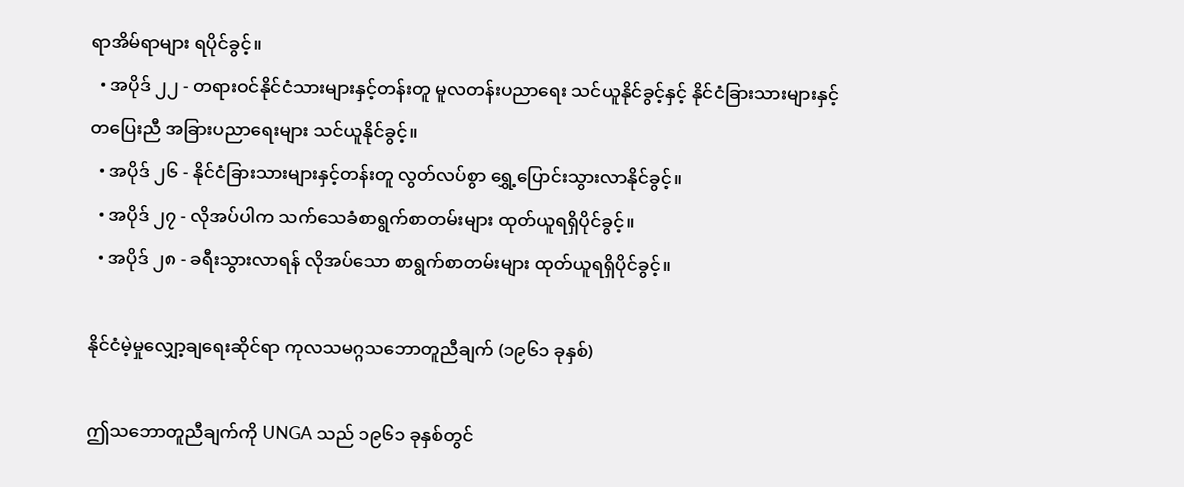ရာအိမ်ရာများ ရပိုင်ခွင့်။
  • အပိုဒ် ၂၂ - တရားဝင်နိုင်ငံသားများနှင့်တန်းတူ မူလတန်းပညာရေး သင်ယူနိုင်ခွင့်နှင့် နိုင်ငံခြားသားများနှင့် တပြေးညီ အခြားပညာရေးများ သင်ယူနိုင်ခွင့်။
  • အပိုဒ် ၂၆ - နိုင်ငံခြားသားများနှင့်တန်းတူ လွတ်လပ်စွာ ရွှေ့ပြောင်းသွားလာနိုင်ခွင့်။
  • အပိုဒ် ၂၇ - လိုအပ်ပါက သက်သေခံစာရွက်စာတမ်းများ ထုတ်ယူရရှိပိုင်ခွင့်။
  • အပိုဒ် ၂၈ - ခရီးသွားလာရန် လိုအပ်သော စာရွက်စာတမ်းများ ထုတ်ယူရရှိပိုင်ခွင့်။

နိုင်ငံမဲ့မှုလျှော့ချရေးဆိုင်ရာ ကုလသမဂ္ဂသဘောတူညီချက် (၁၉၆၁ ခုနှစ်)

ဤသဘောတူညီချက်ကို UNGA သည် ၁၉၆၁ ခုနှစ်တွင်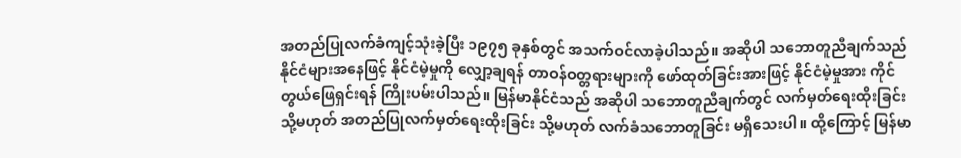အတည်ပြုလက်ခံကျင့်သုံးခဲ့ပြီး ၁၉၇၅ ခုနှစ်တွင် အသက်ဝင်လာခဲ့ပါသည်။ အဆိုပါ သဘောတူညီချက်သည် နိုင်ငံများအနေဖြင့် နိုင်ငံမဲ့မှုကို လျှော့ချရန် တာဝန်ဝတ္တရားများကို ဖော်ထုတ်ခြင်းအားဖြင့် နိုင်ငံမဲ့မှုအား ကိုင်တွယ်ဖြေရှင်းရန် ကြိုးပမ်းပါသည်။ မြန်မာနိုင်ငံသည် အဆိုပါ သဘောတူညီချက်တွင် လက်မှတ်ရေးထိုးခြင်း သို့မဟုတ် အတည်ပြုလက်မှတ်ရေးထိုးခြင်း သို့မဟုတ် လက်ခံသဘောတူခြင်း မရှိသေးပါ။ ထို့ကြောင့် မြန်မာ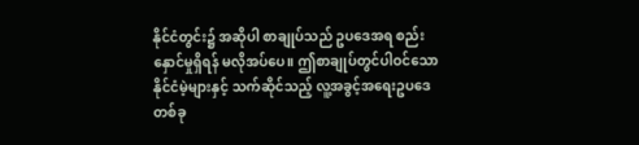နိုင်ငံတွင်း၌ အဆိုပါ စာချုပ်သည် ဥပဒေအရ စည်းနှောင်မှုရှိရန် မလိုအပ်ပေ။ ဤစာချုပ်တွင်ပါဝင်သော နိုင်ငံမဲ့များနှင့် သက်ဆိုင်သည့် လူ့အခွင့်အရေးဥပဒေတစ်ခု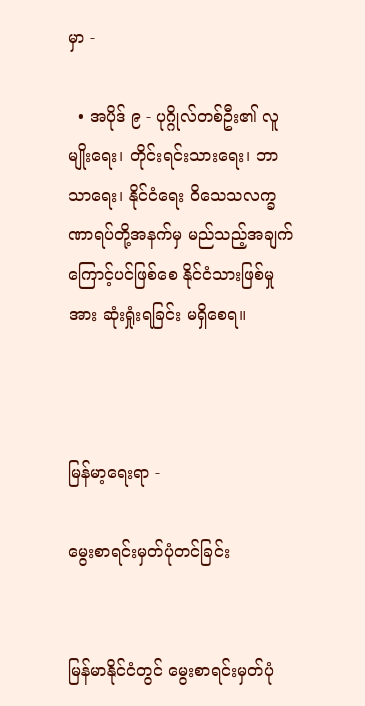မှာ -

  • အပိုဒ် ၉ - ပုဂ္ဂိုလ်တစ်ဦး၏ လူမျိုးရေး၊ တိုင်းရင်းသားရေး၊ ဘာသာရေး၊ နိုင်ငံရေး ဝိသေသလက္ခဏာရပ်တို့အနက်မှ မည်သည့်အချက်ကြောင့်ပင်ဖြစ်စေ နိုင်ငံသားဖြစ်မှုအား ဆုံးရှုံးရခြင်း မရှိစေရ။



မြန်မာ့ရေးရာ -

မွေးစာရင်းမှတ်ပုံတင်ခြင်း


မြန်မာနိုင်ငံတွင် မွေးစာရင်းမှတ်ပုံ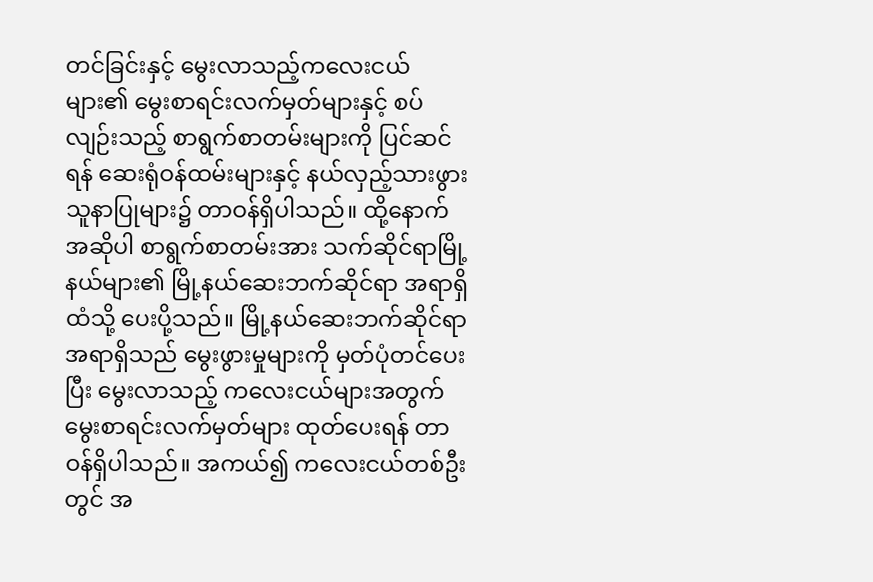တင်ခြင်းနှင့် မွေးလာသည့်ကလေးငယ်များ၏ မွေးစာရင်းလက်မှတ်များနှင့် စပ်လျဉ်းသည့် စာရွက်စာတမ်းများကို ပြင်ဆင်ရန် ဆေးရုံဝန်ထမ်းများနှင့် နယ်လှည့်သားဖွားသူနာပြုများ၌ တာဝန်ရှိပါသည်။ ထို့နောက် အဆိုပါ စာရွက်စာတမ်းအား သက်ဆိုင်ရာမြို့နယ်များ၏ မြို့နယ်ဆေးဘက်ဆိုင်ရာ အရာရှိထံသို့ ပေးပို့သည်။ မြို့နယ်ဆေးဘက်ဆိုင်ရာအရာရှိသည် မွေးဖွားမှုများကို မှတ်ပုံတင်ပေးပြီး မွေးလာသည့် ကလေးငယ်များအတွက် မွေးစာရင်းလက်မှတ်များ ထုတ်ပေးရန် တာဝန်ရှိပါသည်။ အကယ်၍ ကလေးငယ်တစ်ဦးတွင် အ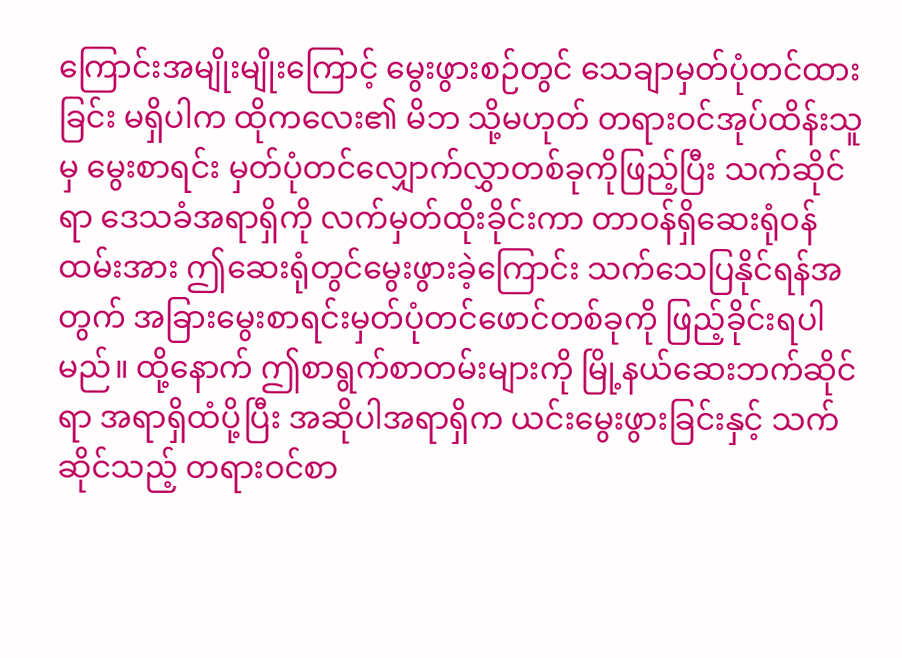ကြောင်းအမျိုးမျိုးကြောင့် မွေးဖွားစဉ်တွင် သေချာမှတ်ပုံတင်ထားခြင်း မရှိပါက ထိုကလေး၏ မိဘ သို့မဟုတ် တရားဝင်အုပ်ထိန်းသူမှ မွေးစာရင်း မှတ်ပုံတင်လျှောက်လွှာတစ်ခုကိုဖြည့်ပြီး သက်ဆိုင်ရာ ဒေသခံအရာရှိကို လက်မှတ်ထိုးခိုင်းကာ တာဝန်ရှိဆေးရုံဝန်ထမ်းအား ဤဆေးရုံတွင်မွေးဖွားခဲ့ကြောင်း သက်သေပြနိုင်ရန်အတွက် အခြားမွေးစာရင်းမှတ်ပုံတင်ဖောင်တစ်ခုကို ဖြည့်ခိုင်းရပါမည်။ ထို့နောက် ဤစာရွက်စာတမ်းများကို မြို့နယ်ဆေးဘက်ဆိုင်ရာ အရာရှိထံပို့ပြီး အဆိုပါအရာရှိက ယင်းမွေးဖွားခြင်းနှင့် သက်ဆိုင်သည့် တရားဝင်စာ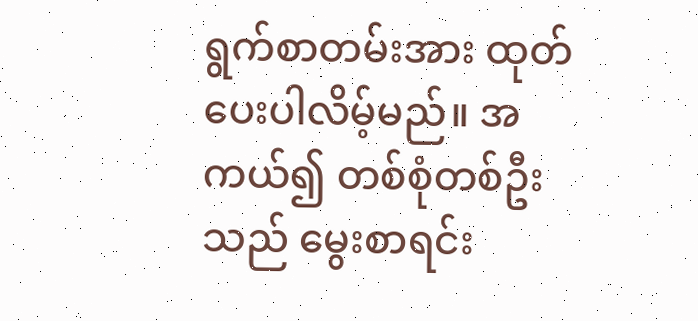ရွက်စာတမ်းအား ထုတ်ပေးပါလိမ့်မည်။ အကယ်၍ တစ်စုံတစ်ဦးသည် မွေးစာရင်း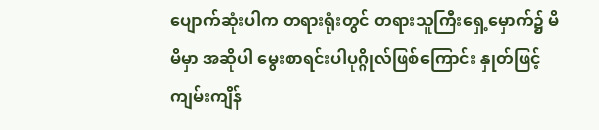ပျောက်ဆုံးပါက တရားရုံးတွင် တရားသူကြီးရှေ့မှောက်၌ မိမိမှာ အဆိုပါ မွေးစာရင်းပါပုဂ္ဂိုလ်ဖြစ်ကြောင်း နှုတ်ဖြင့် ကျမ်းကျိန်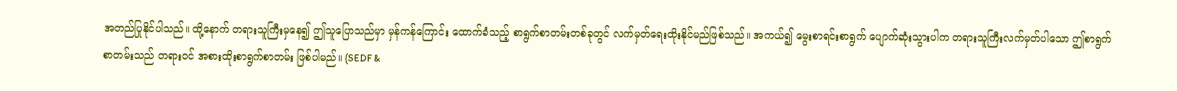အတည်ပြုနိုင်ပါသည်။ ထို့နောက် တရားသူကြီးမှနေ၍ ဤသူပြောသည်မှာ မှန်ကန်ကြောင်း ထောက်ခံသည့် စာရွက်စာတမ်းတစ်ခုတွင် လက်မှတ်ရေးထိုးနိုင်မည်ဖြစ်သည်။ အကယ်၍ မွေးစာရင်းစာရွက် ပျောက်ဆုံးသွားပါက တရားသူကြီးလက်မှတ်ပါသော ဤစာရွက်စာတမ်းသည် တရားဝင် အစားထိုးစာရွက်စာတမ်း ဖြစ်ပါမည်။ (SEDF &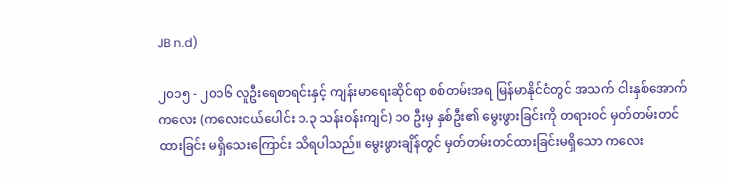JB n.d)

၂၀၁၅ - ၂၀၁၆ လူဦးရေစာရင်းနှင့် ကျန်းမာရေးဆိုင်ရာ စစ်တမ်းအရ မြန်မာနိုင်ငံတွင် အသက် ငါးနှစ်အောက်ကလေး (ကလေးငယ်ပေါင်း ၁.၃ သန်းဝန်းကျင်) ၁၀ ဦးမှ နှစ်ဦး၏ မွေးဖွားခြင်းကို တရားဝင် မှတ်တမ်းတင်ထားခြင်း မရှိသေးကြောင်း သိရပါသည်။ မွေးဖွားချိန်တွင် မှတ်တမ်းတင်ထားခြင်းမရှိသော ကလေး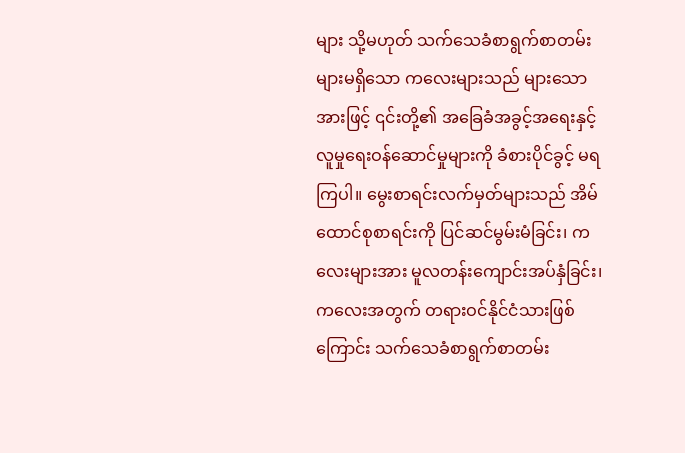များ သို့မဟုတ် သက်သေခံစာရွက်စာတမ်းများမရှိသော ကလေးများသည် များသောအားဖြင့် ၎င်းတို့၏ အခြေခံအခွင့်အရေးနှင့် လူမှုရေးဝန်ဆောင်မှုများကို ခံစားပိုင်ခွင့် မရကြပါ။ မွေးစာရင်းလက်မှတ်များသည် အိမ်ထောင်စုစာရင်းကို ပြင်ဆင်မွမ်းမံခြင်း၊ ကလေးများအား မူလတန်းကျောင်းအပ်နှံခြင်း၊ ကလေးအတွက် တရားဝင်နိုင်ငံသားဖြစ်ကြောင်း သက်သေခံစာရွက်စာတမ်း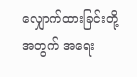လျှောက်ထားခြင်းတို့အတွက် အရေး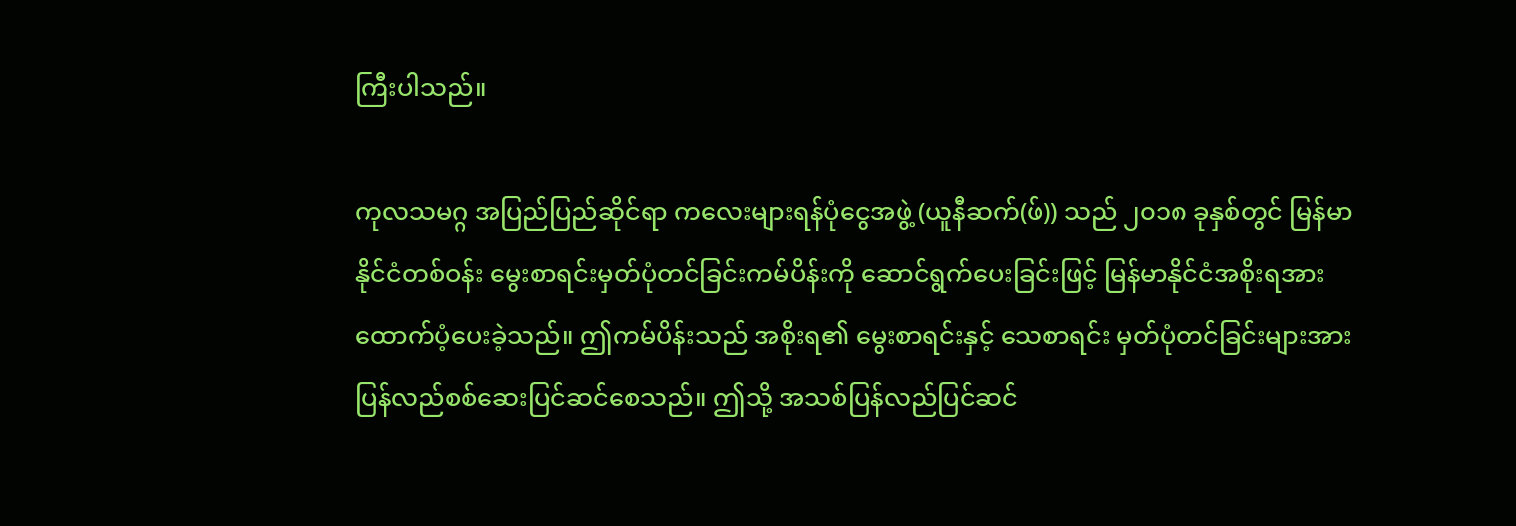ကြီးပါသည်။

ကုလသမဂ္ဂ အပြည်ပြည်ဆိုင်ရာ ကလေးများရန်ပုံငွေအဖွဲ့ (ယူနီဆက်(ဖ်)) သည် ၂၀၁၈ ခုနှစ်တွင် မြန်မာနိုင်ငံတစ်ဝန်း မွေးစာရင်းမှတ်ပုံတင်ခြင်းကမ်ပိန်းကို ဆောင်ရွက်ပေးခြင်းဖြင့် မြန်မာနိုင်ငံအစိုးရအား ထောက်ပံ့ပေးခဲ့သည်။ ဤကမ်ပိန်းသည် အစိုးရ၏ မွေးစာရင်းနှင့် သေစာရင်း မှတ်ပုံတင်ခြင်းများအား ပြန်လည်စစ်ဆေးပြင်ဆင်စေသည်။ ဤသို့ အသစ်ပြန်လည်ပြင်ဆင်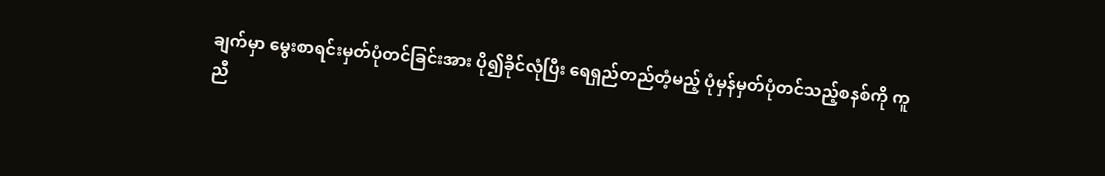ချက်မှာ မွေးစာရင်းမှတ်ပုံတင်ခြင်းအား ပို၍ခိုင်လုံပြီး ရေရှည်တည်တံ့မည့် ပုံမှန်မှတ်ပုံတင်သည့်စနစ်ကို ကူညီ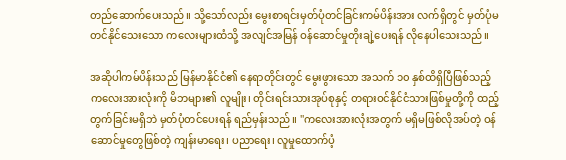တည်ဆောက်ပေးသည်။ သို့သော်လည်း မွေးစာရင်းမှတ်ပုံတင်ခြင်းကမ်ပိန်းအား လက်ရှိတွင် မှတ်ပုံမတင်နိုင်သေးသော ကလေးများထံသို့ အလျင်အမြန် ဝန်ဆောင်မှုတိုးချဲ့ပေးရန် လိုနေပါသေးသည်။

အဆိုပါကမ်ပိန်းသည် မြန်မာနိုင်ငံ၏ နေရာတိုင်းတွင် မွေးဖွားသော အသက် ၁၀ နှစ်ထိရှိပြီဖြစ်သည့် ကလေးအားလုံးကို မိဘများ၏ လူမျိုး၊ တိုင်းရင်းသားအုပ်စုနှင့် တရားဝင်နိုင်ငံသားဖြစ်မှုတို့ကို ထည့်တွက်ခြင်းမရှိဘဲ မှတ်ပုံတင်ပေးရန် ရည်မှန်းသည်။ ''ကလေးအားလုံးအတွက် မရှိမဖြစ်လိုအပ်တဲ့ ဝန်ဆောင်မှုတွေဖြစ်တဲ့ ကျန်းမာရေး၊ ပညာရေး၊ လူမှုထောက်ပံ့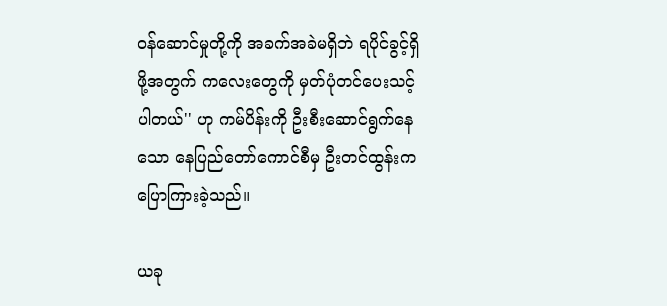ဝန်ဆောင်မှုတို့ကို အခက်အခဲမရှိဘဲ ရပိုင်ခွင့်ရှိဖို့အတွက် ကလေးတွေကို မှတ်ပုံတင်ပေးသင့်ပါတယ်'' ဟု ကမ်ပိန်းကို ဦးစီးဆောင်ရွက်နေသော နေပြည်တော်ကောင်စီမှ ဦးတင်ထွန်းက ပြောကြားခဲ့သည်။

ယခု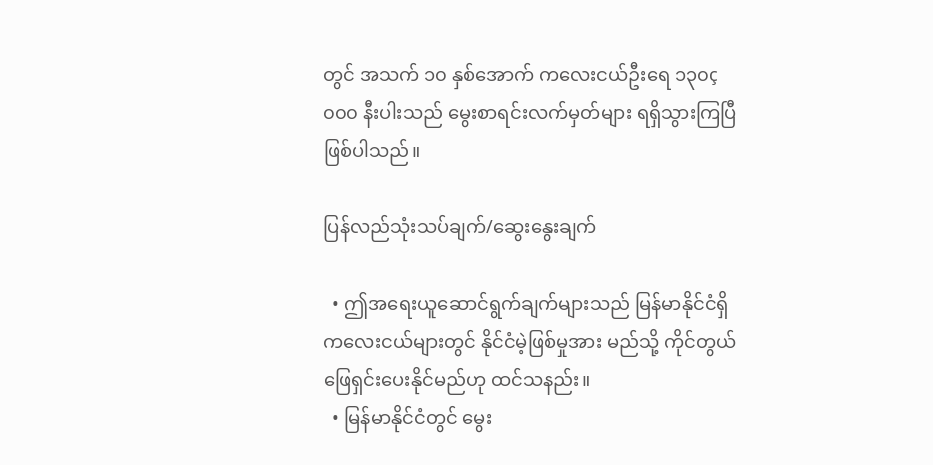တွင် အသက် ၁၀ နှစ်အောက် ကလေးငယ်ဦးရေ ၁၃၀ç၀၀၀ နီးပါးသည် မွေးစာရင်းလက်မှတ်များ ရရှိသွားကြပြီ ဖြစ်ပါသည်။

ပြန်လည်သုံးသပ်ချက်/ဆွေးနွေးချက်

  • ဤအရေးယူဆောင်ရွက်ချက်များသည် မြန်မာနိုင်ငံရှိ ကလေးငယ်များတွင် နိုင်ငံမဲ့ဖြစ်မှုအား မည်သို့ ကိုင်တွယ်ဖြေရှင်းပေးနိုင်မည်ဟု ထင်သနည်း။
  • မြန်မာနိုင်ငံတွင် မွေး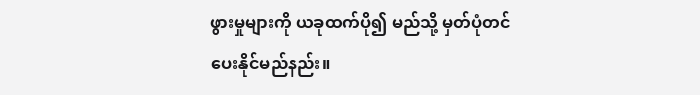ဖွားမှုများကို ယခုထက်ပို၍ မည်သို့ မှတ်ပုံတင်ပေးနိုင်မည်နည်း။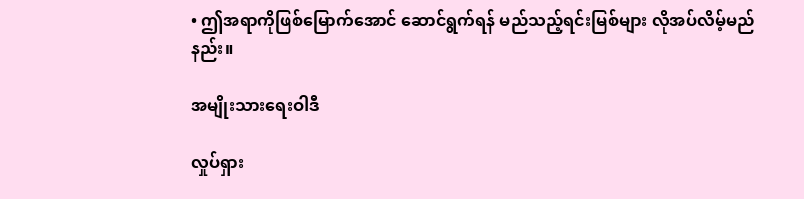• ဤအရာကိုဖြစ်မြောက်အောင် ဆောင်ရွက်ရန် မည်သည့်ရင်းမြစ်များ လိုအပ်လိမ့်မည်နည်း။

အမျိုးသားရေးဝါဒီ

လှုပ်ရှား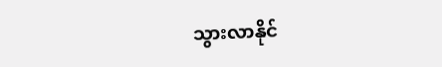သွားလာနိုင်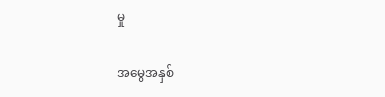မှု

အမွေအနှစ်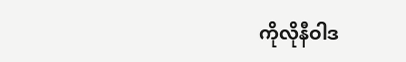ကိုလိုနီဝါဒ